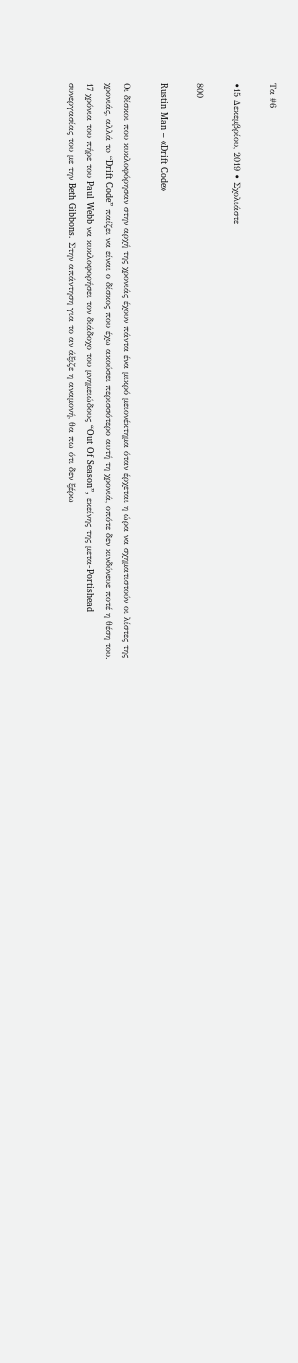Τα #6

•15 Δεκεμβρίου, 2019 • Σχολιάστε

800

Rustin Man – «Drift Code»

Οι δίσκοι που κυκλοφόρησαν στην αρχή της χρονιάς έχουν πάντα ένα μικρό μειονέκτημα όταν έρχεται η ώρα να σχηματιστούν οι λίστες της χρονιάς, αλλά τo “Drift Code” παίζει να είναι ο δίσκος που έχω ακούσει περισσότερο αυτή τη χρονιά, οπότε δεν κινδύνευε ποτέ η θέση του. 17 χρόνια του πήρε του Paul Webb να κυκλοφορήσει τον διάδοχο του μνημειώδους “Out Of Season”, εκείνης της μετα-Portishead συνεργασίας του με την Beth Gibbons. Στην απάντηση για το αν άξιζε η αναμονή, θα πω ότι δεν ξέρω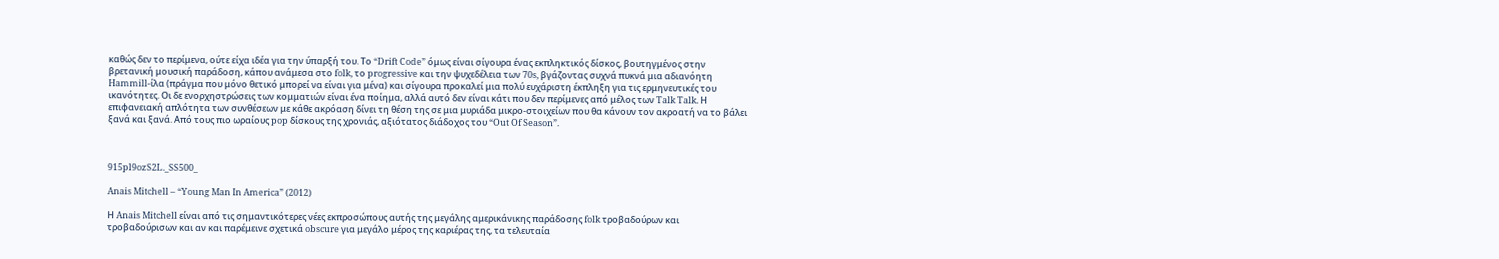καθώς δεν το περίμενα, ούτε είχα ιδέα για την ύπαρξή του. Το “Drift Code” όμως είναι σίγουρα ένας εκπληκτικός δίσκος, βουτηγμένος στην βρετανική μουσική παράδοση, κάπου ανάμεσα στο folk, το progressive και την ψυχεδέλεια των 70s, βγάζοντας συχνά πυκνά μια αδιανόητη Hammill-ίλα (πράγμα που μόνο θετικό μπορεί να είναι για μένα) και σίγουρα προκαλεί μια πολύ ευχάριστη έκπληξη για τις ερμηνευτικές του ικανότητες. Οι δε ενορχηστρώσεις των κομματιών είναι ένα ποίημα, αλλά αυτό δεν είναι κάτι που δεν περίμενες από μέλος των Talk Talk. Η επιφανειακή απλότητα των συνθέσεων με κάθε ακρόαση δίνει τη θέση της σε μια μυριάδα μικρο-στοιχείων που θα κάνουν τον ακροατή να το βάλει ξανά και ξανά. Από τους πιο ωραίους pop δίσκους της χρονιάς, αξιότατος διάδοχος του “Out Of Season”.



915pl9ozS2L._SS500_

Anais Mitchell – “Young Man In America” (2012)

Η Anais Mitchell είναι από τις σημαντικότερες νέες εκπροσώπους αυτής της μεγάλης αμερικάνικης παράδοσης folk τροβαδούρων και τροβαδούρισων και αν και παρέμεινε σχετικά obscure για μεγάλο μέρος της καριέρας της, τα τελευταία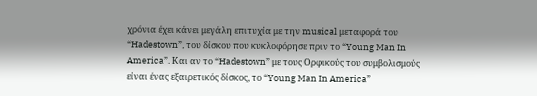χρόνια έχει κάνει μεγάλη επιτυχία με την musical μεταφορά του “Hadestown”, του δίσκου που κυκλοφόρησε πριν το “Young Man In America”. Και αν το “Hadestown” με τους Ορφικούς του συμβολισμούς είναι ένας εξαιρετικός δίσκος, το “Young Man In America”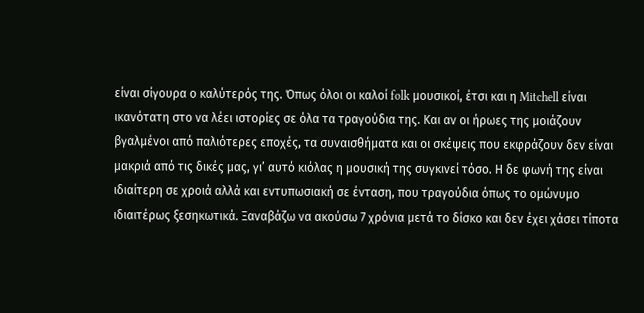είναι σίγουρα ο καλύτερός της. Όπως όλοι οι καλοί folk μουσικοί, έτσι και η Mitchell είναι ικανότατη στο να λέει ιστορίες σε όλα τα τραγούδια της. Και αν οι ήρωες της μοιάζουν βγαλμένοι από παλιότερες εποχές, τα συναισθήματα και οι σκέψεις που εκφράζουν δεν είναι μακριά από τις δικές μας, γι’ αυτό κιόλας η μουσική της συγκινεί τόσο. Η δε φωνή της είναι ιδιαίτερη σε χροιά αλλά και εντυπωσιακή σε ένταση, που τραγούδια όπως το ομώνυμο ιδιαιτέρως ξεσηκωτικά. Ξαναβάζω να ακούσω 7 χρόνια μετά το δίσκο και δεν έχει χάσει τίποτα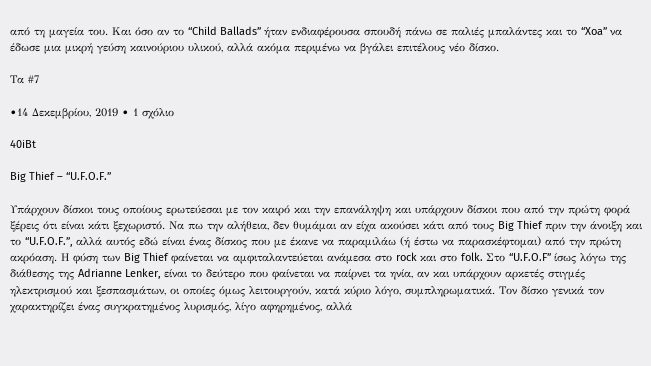από τη μαγεία του. Και όσο αν το “Child Ballads” ήταν ενδιαφέρουσα σπουδή πάνω σε παλιές μπαλάντες και το “Xoa” να έδωσε μια μικρή γεύση καινούριου υλικού, αλλά ακόμα περιμένω να βγάλει επιτέλους νέο δίσκο.

Τα #7

•14 Δεκεμβρίου, 2019 • 1 σχόλιο

40iBt

Big Thief – “U.F.O.F.”

Υπάρχουν δίσκοι τους οποίους ερωτεύεσαι με τον καιρό και την επανάληψη και υπάρχουν δίσκοι που από την πρώτη φορά ξέρεις ότι είναι κάτι ξεχωριστό. Να πω την αλήθεια, δεν θυμάμαι αν είχα ακούσει κάτι από τους Big Thief πριν την άνοιξη και το “U.F.O.F.”, αλλά αυτός εδώ είναι ένας δίσκος που με έκανε να παραμιλάω (ή έστω να παρασκέφτομαι) από την πρώτη ακρόαση. Η φύση των Big Thief φαίνεται να αμφιταλαντεύεται ανάμεσα στο rock και στο folk. Στο “U.F.O.F” ίσως λόγω της διάθεσης της Adrianne Lenker, είναι το δεύτερο που φαίνεται να παίρνει τα ηνία, αν και υπάρχουν αρκετές στιγμές ηλεκτρισμού και ξεσπασμάτων, οι οποίες όμως λειτουργούν, κατά κύριο λόγο, συμπληρωματικά. Τον δίσκο γενικά τον χαρακτηρίζει ένας συγκρατημένος λυρισμός, λίγο αφηρημένος, αλλά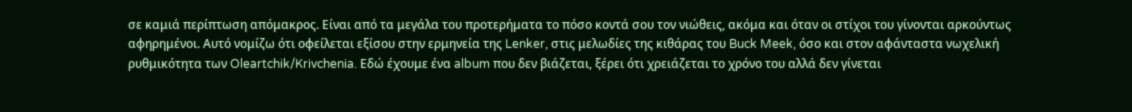σε καμιά περίπτωση απόμακρος. Είναι από τα μεγάλα του προτερήματα το πόσο κοντά σου τον νιώθεις, ακόμα και όταν οι στίχοι του γίνονται αρκούντως αφηρημένοι. Αυτό νομίζω ότι οφείλεται εξίσου στην ερμηνεία της Lenker, στις μελωδίες της κιθάρας του Buck Meek, όσο και στον αφάνταστα νωχελική ρυθμικότητα των Oleartchik/Krivchenia. Εδώ έχουμε ένα album που δεν βιάζεται, ξέρει ότι χρειάζεται το χρόνο του αλλά δεν γίνεται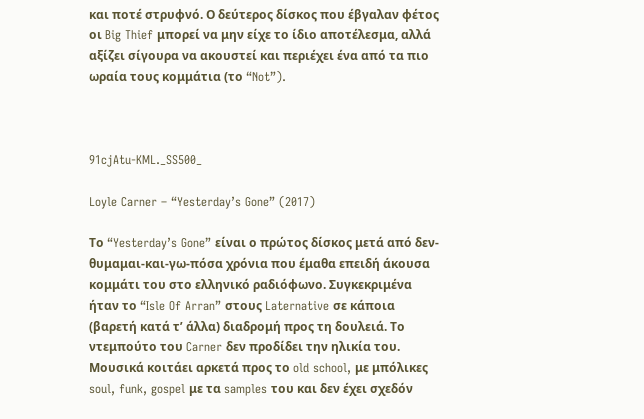και ποτέ στρυφνό. Ο δεύτερος δίσκος που έβγαλαν φέτος οι Big Thief μπορεί να μην είχε το ίδιο αποτέλεσμα, αλλά αξίζει σίγουρα να ακουστεί και περιέχει ένα από τα πιο ωραία τους κομμάτια (το “Not”).



91cjAtu-KML._SS500_

Loyle Carner – “Yesterday’s Gone” (2017)

Το “Yesterday’s Gone” είναι ο πρώτος δίσκος μετά από δεν-θυμαμαι-και-γω-πόσα χρόνια που έμαθα επειδή άκουσα κομμάτι του στο ελληνικό ραδιόφωνο. Συγκεκριμένα ήταν το “Isle Of Arran” στους Laternative σε κάποια (βαρετή κατά τ’ άλλα) διαδρομή προς τη δουλειά. Το ντεμπούτο του Carner δεν προδίδει την ηλικία του. Μουσικά κοιτάει αρκετά προς το old school, με μπόλικες soul, funk, gospel με τα samples του και δεν έχει σχεδόν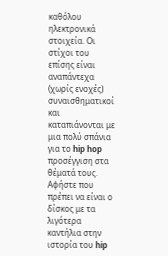καθόλου ηλεκτρονικά στοιχεία. Οι στίχοι του επίσης είναι αναπάντεχα (χωρίς ενοχές) συναισθηματικοί και καταπιάνονται με μια πολύ σπάνια για το hip hop προσέγγιση στα θέματά τους. Αφήστε που πρέπει να είναι ο δίσκος με τα λιγότερα καντήλια στην ιστορία του hip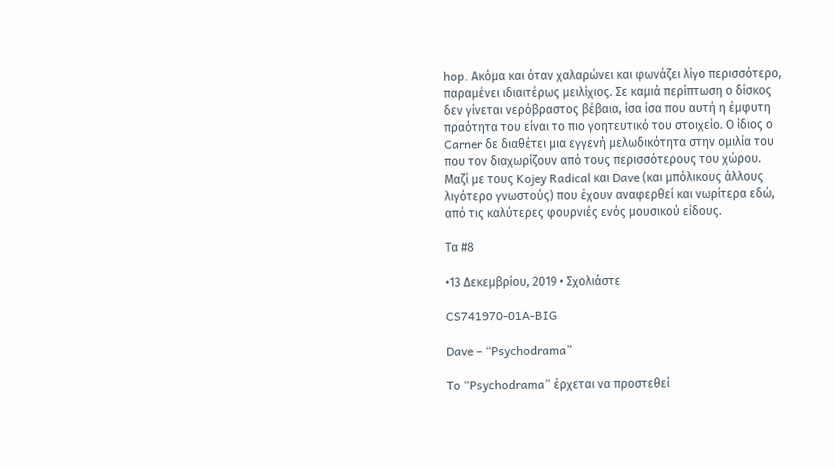hop. Ακόμα και όταν χαλαρώνει και φωνάζει λίγο περισσότερο, παραμένει ιδιαιτέρως μειλίχιος. Σε καμιά περίπτωση ο δίσκος δεν γίνεται νερόβραστος βέβαια, ίσα ίσα που αυτή η έμφυτη πραότητα του είναι το πιο γοητευτικό του στοιχείο. Ο ίδιος ο Carner δε διαθέτει μια εγγενή μελωδικότητα στην ομιλία του που τον διαχωρίζουν από τους περισσότερους του χώρου.  Μαζί με τους Kojey Radical και Dave (και μπόλικους άλλους λιγότερο γνωστούς) που έχουν αναφερθεί και νωρίτερα εδώ, από τις καλύτερες φουρνιές ενός μουσικού είδους.

Τα #8

•13 Δεκεμβρίου, 2019 • Σχολιάστε

CS741970-01A-BIG

Dave – “Psychodrama”

To “Psychodrama” έρχεται να προστεθεί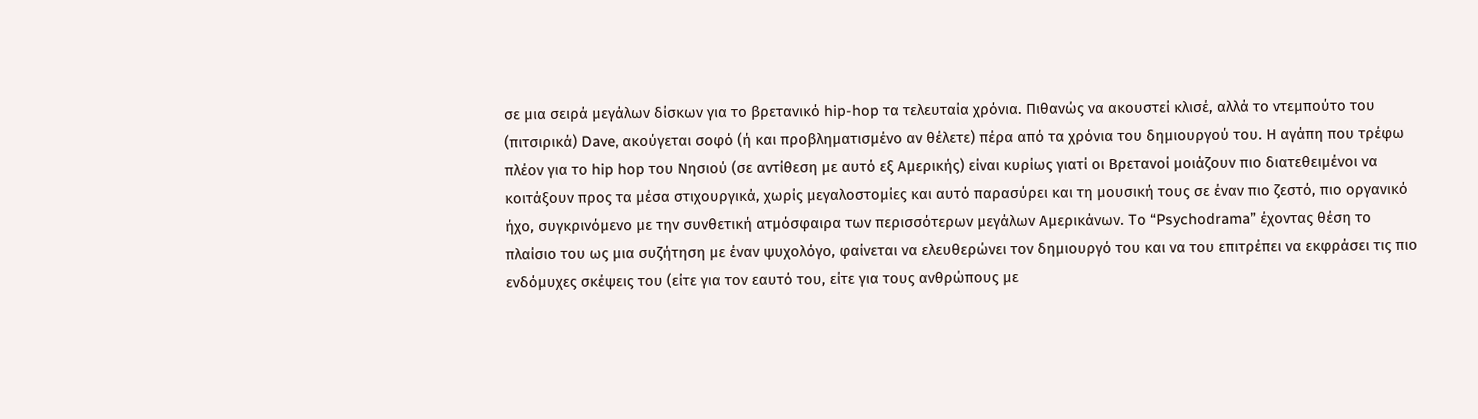σε μια σειρά μεγάλων δίσκων για το βρετανικό hip-hop τα τελευταία χρόνια. Πιθανώς να ακουστεί κλισέ, αλλά το ντεμπούτο του (πιτσιρικά) Dave, ακούγεται σοφό (ή και προβληματισμένο αν θέλετε) πέρα από τα χρόνια του δημιουργού του. Η αγάπη που τρέφω πλέον για το hip hop του Νησιού (σε αντίθεση με αυτό εξ Αμερικής) είναι κυρίως γιατί οι Βρετανοί μοιάζουν πιο διατεθειμένοι να κοιτάξουν προς τα μέσα στιχουργικά, χωρίς μεγαλοστομίες και αυτό παρασύρει και τη μουσική τους σε έναν πιο ζεστό, πιο οργανικό ήχο, συγκρινόμενο με την συνθετική ατμόσφαιρα των περισσότερων μεγάλων Αμερικάνων. To “Psychodrama” έχοντας θέση το πλαίσιο του ως μια συζήτηση με έναν ψυχολόγο, φαίνεται να ελευθερώνει τον δημιουργό του και να του επιτρέπει να εκφράσει τις πιο ενδόμυχες σκέψεις του (είτε για τον εαυτό του, είτε για τους ανθρώπους με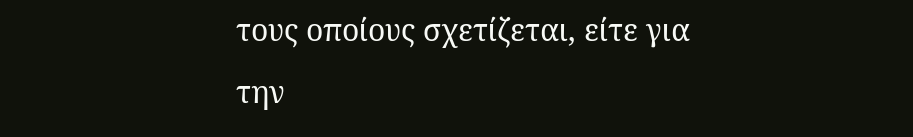τους οποίους σχετίζεται, είτε για την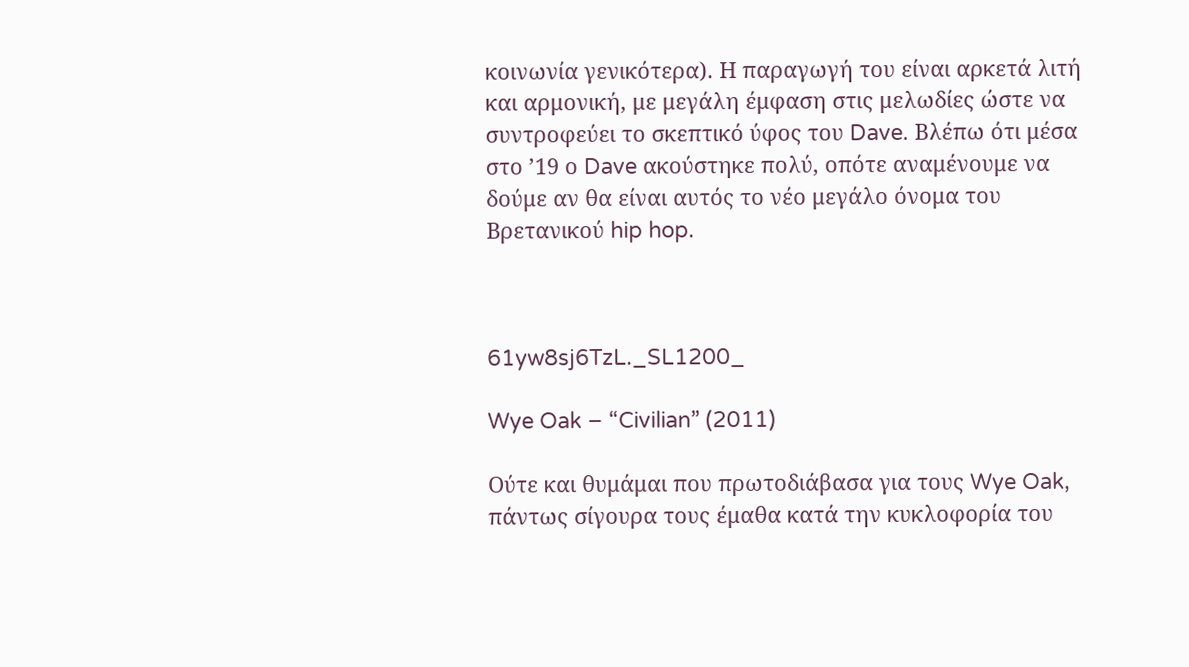κοινωνία γενικότερα). Η παραγωγή του είναι αρκετά λιτή και αρμονική, με μεγάλη έμφαση στις μελωδίες ώστε να συντροφεύει το σκεπτικό ύφος του Dave. Βλέπω ότι μέσα στο ’19 ο Dave ακούστηκε πολύ, οπότε αναμένουμε να δούμε αν θα είναι αυτός το νέο μεγάλο όνομα του Βρετανικού hip hop.



61yw8sj6TzL._SL1200_

Wye Oak – “Civilian” (2011)

Ούτε και θυμάμαι που πρωτοδιάβασα για τους Wye Oak, πάντως σίγουρα τους έμαθα κατά την κυκλοφορία του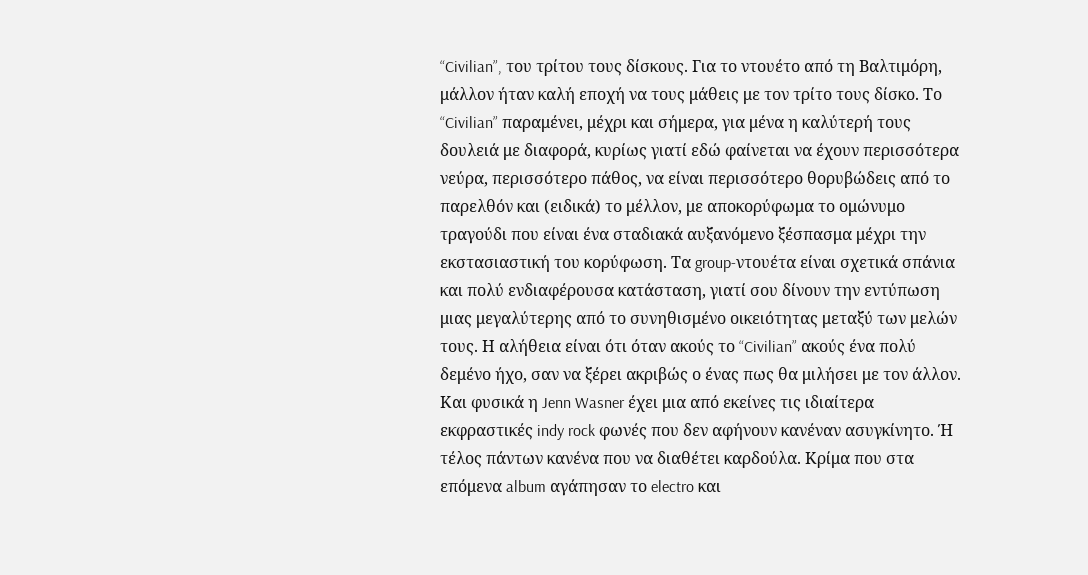“Civilian”, του τρίτου τους δίσκους. Για το ντουέτο από τη Βαλτιμόρη, μάλλον ήταν καλή εποχή να τους μάθεις με τον τρίτο τους δίσκο. Το “Civilian” παραμένει, μέχρι και σήμερα, για μένα η καλύτερή τους δουλειά με διαφορά, κυρίως γιατί εδώ φαίνεται να έχουν περισσότερα νεύρα, περισσότερο πάθος, να είναι περισσότερο θορυβώδεις από το παρελθόν και (ειδικά) το μέλλον, με αποκορύφωμα το ομώνυμο τραγούδι που είναι ένα σταδιακά αυξανόμενο ξέσπασμα μέχρι την εκστασιαστική του κορύφωση. Τα group-ντουέτα είναι σχετικά σπάνια και πολύ ενδιαφέρουσα κατάσταση, γιατί σου δίνουν την εντύπωση μιας μεγαλύτερης από το συνηθισμένο οικειότητας μεταξύ των μελών τους. Η αλήθεια είναι ότι όταν ακούς το “Civilian” ακούς ένα πολύ δεμένο ήχο, σαν να ξέρει ακριβώς ο ένας πως θα μιλήσει με τον άλλον. Και φυσικά η Jenn Wasner έχει μια από εκείνες τις ιδιαίτερα εκφραστικές indy rock φωνές που δεν αφήνουν κανέναν ασυγκίνητο. Ή τέλος πάντων κανένα που να διαθέτει καρδούλα. Κρίμα που στα επόμενα album αγάπησαν το electro και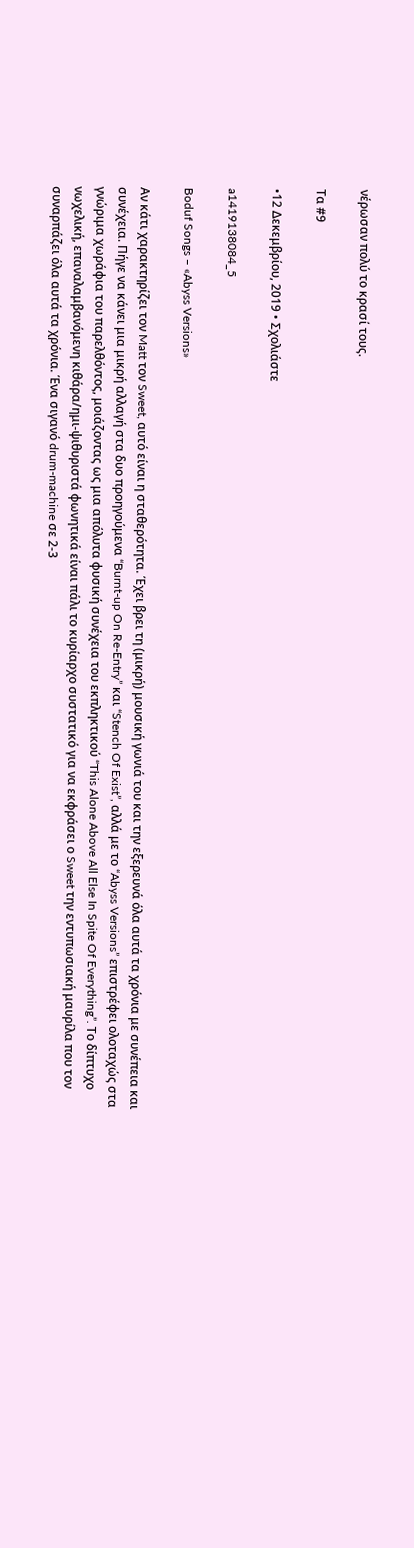νέρωσαν πολύ το κρασί τους.

Τα #9

•12 Δεκεμβρίου, 2019 • Σχολιάστε

a1419138084_5

Boduf Songs – «Abyss Versions»

Αν κάτι χαρακτηρίζει τον Matt τον Sweet, αυτό είναι η σταθερότητα. Έχει βρει τη (μικρή) μουσική γωνιά του και την εξερευνά όλα αυτά τα χρόνια με συνέπεια και συνέχεια. Πήγε να κάνει μια μικρή αλλαγή στα δυο προηγούμενα “Burnt-up On Re-Entry” και “Stench Of Exist”, αλλά με το “Abyss Versions” επιστρέφει ολοταχώς στα γνώριμα χωράφια του παρελθόντος, μοιάζοντας ως μια απόλυτα φυσική συνέχεια του εκπληκτικού “This Alone Above All Else In Spite Of Everything”. Το δίπτυχο νωχελική, επαναλαμβανόμενη κιθάρα/ημι-ψιθυριστά φωνητικά είναι πάλι το κυρίαρχο συστατικό για να εκφράσει ο Sweet την εντυπωσιακή μαυρίλα που τον συναρπάζει όλα αυτά τα χρόνια. Ένα σιγανό drum-machine σε 2-3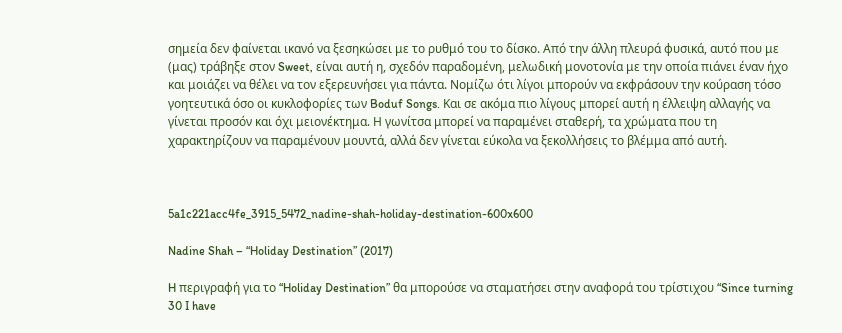σημεία δεν φαίνεται ικανό να ξεσηκώσει με το ρυθμό του το δίσκο. Από την άλλη πλευρά φυσικά, αυτό που με (μας) τράβηξε στον Sweet, είναι αυτή η, σχεδόν παραδομένη, μελωδική μονοτονία με την οποία πιάνει έναν ήχο και μοιάζει να θέλει να τον εξερευνήσει για πάντα. Νομίζω ότι λίγοι μπορούν να εκφράσουν την κούραση τόσο γοητευτικά όσο οι κυκλοφορίες των Boduf Songs. Και σε ακόμα πιο λίγους μπορεί αυτή η έλλειψη αλλαγής να γίνεται προσόν και όχι μειονέκτημα. Η γωνίτσα μπορεί να παραμένει σταθερή, τα χρώματα που τη χαρακτηρίζουν να παραμένουν μουντά, αλλά δεν γίνεται εύκολα να ξεκολλήσεις το βλέμμα από αυτή.



5a1c221acc4fe_3915_5472_nadine-shah-holiday-destination-600x600

Nadine Shah – “Holiday Destination” (2017)

H περιγραφή για το “Holiday Destination” θα μπορούσε να σταματήσει στην αναφορά του τρίστιχου “Since turning 30 I have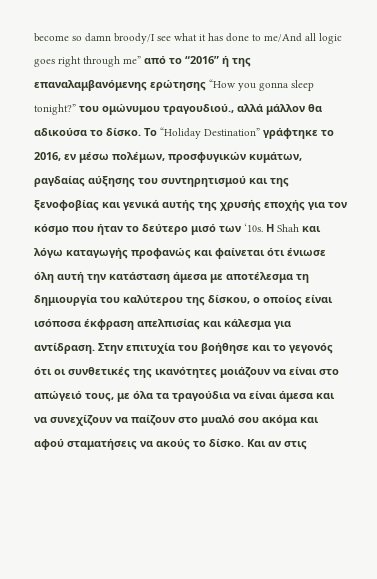become so damn broody/I see what it has done to me/And all logic goes right through me” από το “2016” ή της επαναλαμβανόμενης ερώτησης “How you gonna sleep tonight?” του ομώνυμου τραγουδιού., αλλά μάλλον θα αδικούσα το δίσκο. Το “Holiday Destination” γράφτηκε το 2016, εν μέσω πολέμων, προσφυγικών κυμάτων, ραγδαίας αύξησης του συντηρητισμού και της ξενοφοβίας και γενικά αυτής της χρυσής εποχής για τον κόσμο που ήταν το δεύτερο μισό των ‘10s. Η Shah και λόγω καταγωγής προφανώς και φαίνεται ότι ένιωσε όλη αυτή την κατάσταση άμεσα με αποτέλεσμα τη δημιουργία του καλύτερου της δίσκου, ο οποίος είναι ισόποσα έκφραση απελπισίας και κάλεσμα για αντίδραση. Στην επιτυχία του βοήθησε και το γεγονός ότι οι συνθετικές της ικανότητες μοιάζουν να είναι στο απώγειό τους, με όλα τα τραγούδια να είναι άμεσα και να συνεχίζουν να παίζουν στο μυαλό σου ακόμα και αφού σταματήσεις να ακούς το δίσκο. Και αν στις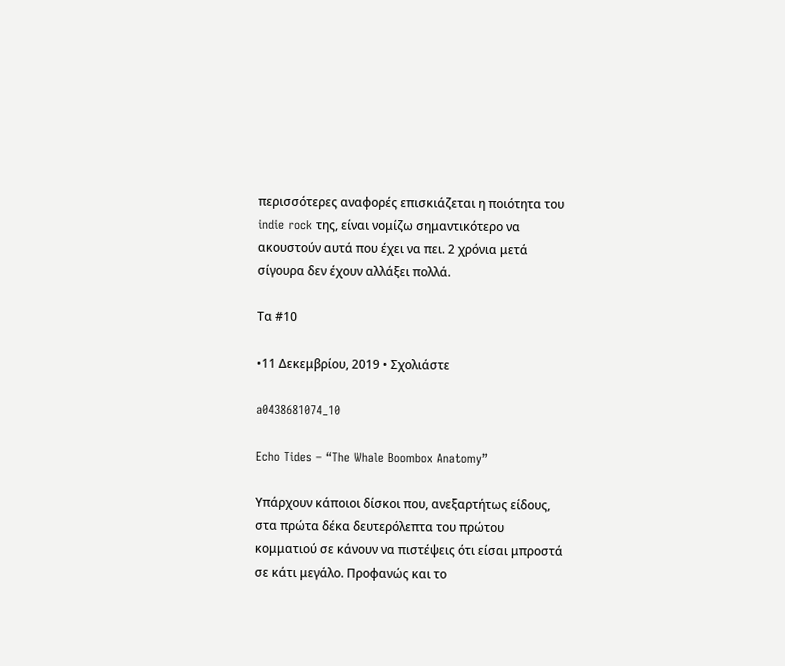περισσότερες αναφορές επισκιάζεται η ποιότητα του indie rock της, είναι νομίζω σημαντικότερο να ακουστούν αυτά που έχει να πει. 2 χρόνια μετά σίγουρα δεν έχουν αλλάξει πολλά.

Τα #10

•11 Δεκεμβρίου, 2019 • Σχολιάστε

a0438681074_10

Echo Tides – “The Whale Boombox Anatomy”

Υπάρχουν κάποιοι δίσκοι που, ανεξαρτήτως είδους, στα πρώτα δέκα δευτερόλεπτα του πρώτου κομματιού σε κάνουν να πιστέψεις ότι είσαι μπροστά σε κάτι μεγάλο. Προφανώς και το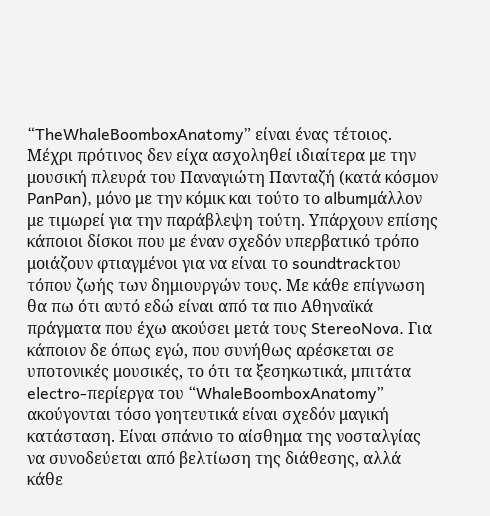“TheWhaleBoomboxAnatomy” είναι ένας τέτοιος. Μέχρι πρότινος δεν είχα ασχοληθεί ιδιαίτερα με την μουσική πλευρά του Παναγιώτη Πανταζή (κατά κόσμον PanPan), μόνο με την κόμικ και τούτο το albumμάλλον με τιμωρεί για την παράβλεψη τούτη. Υπάρχουν επίσης κάποιοι δίσκοι που με έναν σχεδόν υπερβατικό τρόπο μοιάζουν φτιαγμένοι για να είναι το soundtrackτου τόπου ζωής των δημιουργών τους. Με κάθε επίγνωση θα πω ότι αυτό εδώ είναι από τα πιο Αθηναϊκά πράγματα που έχω ακούσει μετά τους StereoNova. Για κάποιον δε όπως εγώ, που συνήθως αρέσκεται σε υποτονικές μουσικές, το ότι τα ξεσηκωτικά, μπιτάτα electro-περίεργα του “WhaleBoomboxAnatomy” ακούγονται τόσο γοητευτικά είναι σχεδόν μαγική κατάσταση. Είναι σπάνιο το αίσθημα της νοσταλγίας να συνοδεύεται από βελτίωση της διάθεσης, αλλά κάθε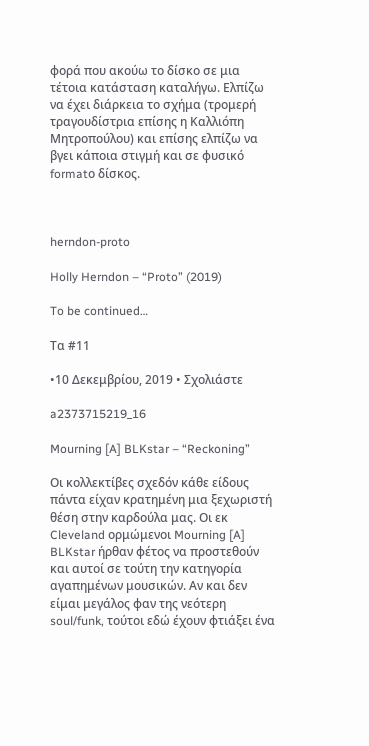φορά που ακούω το δίσκο σε μια τέτοια κατάσταση καταλήγω. Ελπίζω να έχει διάρκεια το σχήμα (τρομερή τραγουδίστρια επίσης η Καλλιόπη Μητροπούλου) και επίσης ελπίζω να βγει κάποια στιγμή και σε φυσικό formatο δίσκος.



herndon-proto

Holly Herndon – “Proto” (2019)

To be continued…

Τα #11

•10 Δεκεμβρίου, 2019 • Σχολιάστε

a2373715219_16

Mourning [A] BLKstar – “Reckoning”

Οι κολλεκτίβες σχεδόν κάθε είδους πάντα είχαν κρατημένη μια ξεχωριστή θέση στην καρδούλα μας. Οι εκ Cleveland ορμώμενοι Mourning [A] BLKstar ήρθαν φέτος να προστεθούν και αυτοί σε τούτη την κατηγορία αγαπημένων μουσικών. Αν και δεν είμαι μεγάλος φαν της νεότερη soul/funk, τούτοι εδώ έχουν φτιάξει ένα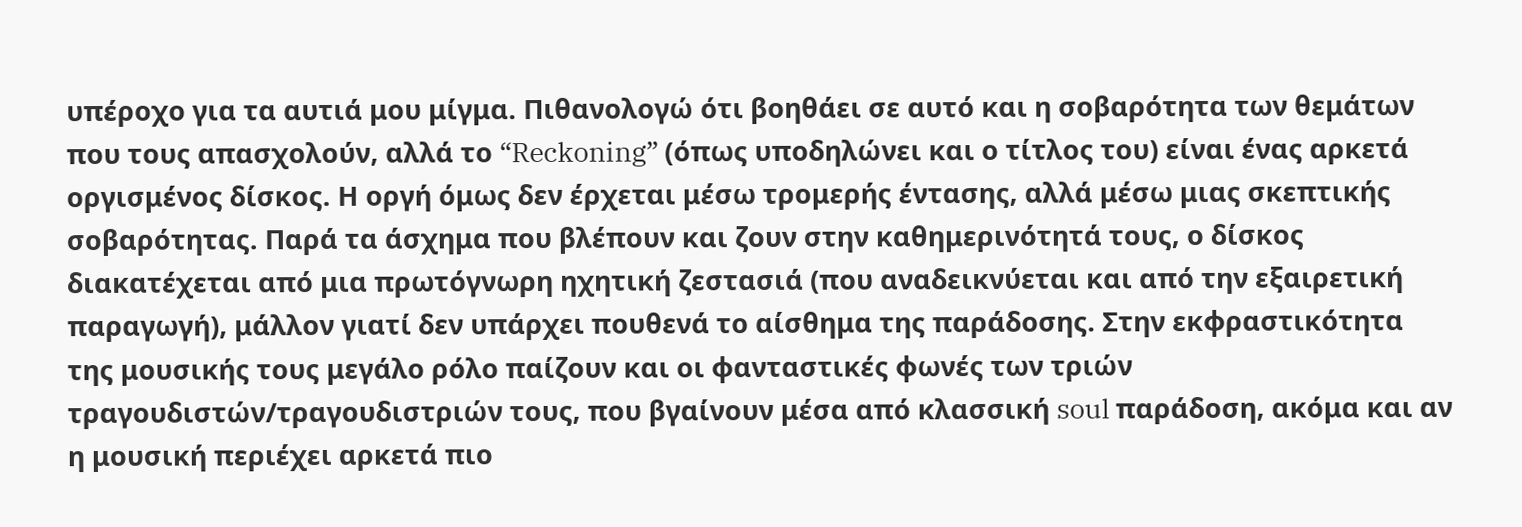υπέροχο για τα αυτιά μου μίγμα. Πιθανολογώ ότι βοηθάει σε αυτό και η σοβαρότητα των θεμάτων που τους απασχολούν, αλλά το “Reckoning” (όπως υποδηλώνει και ο τίτλος του) είναι ένας αρκετά οργισμένος δίσκος. Η οργή όμως δεν έρχεται μέσω τρομερής έντασης, αλλά μέσω μιας σκεπτικής σοβαρότητας. Παρά τα άσχημα που βλέπουν και ζουν στην καθημερινότητά τους, ο δίσκος διακατέχεται από μια πρωτόγνωρη ηχητική ζεστασιά (που αναδεικνύεται και από την εξαιρετική παραγωγή), μάλλον γιατί δεν υπάρχει πουθενά το αίσθημα της παράδοσης. Στην εκφραστικότητα της μουσικής τους μεγάλο ρόλο παίζουν και οι φανταστικές φωνές των τριών τραγουδιστών/τραγουδιστριών τους, που βγαίνουν μέσα από κλασσική soul παράδοση, ακόμα και αν η μουσική περιέχει αρκετά πιο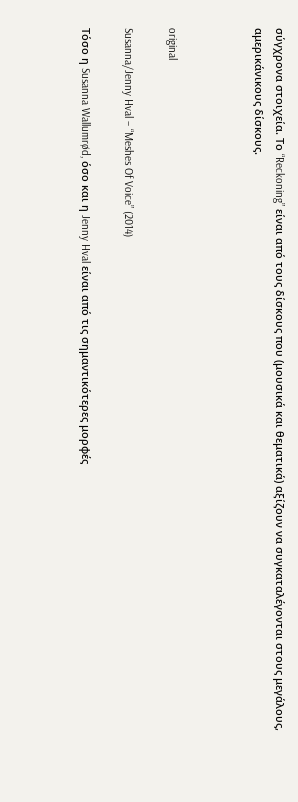σύγχρονα στοιχεία. Το “Reckoning” είναι από τους δίσκους που (μουσικά και θεματικά) αξίζουν να συγκαταλέγονται στους μεγάλους, αμερικάνικους δίσκους.



original

Susanna/Jenny Hval – “Meshes Of Voice” (2014)

Τόσο η Susanna Wallumrød, όσο και η Jenny Hval είναι από τις σημαντικότερες μορφές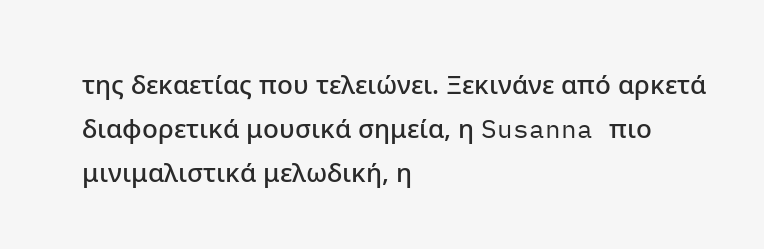της δεκαετίας που τελειώνει. Ξεκινάνε από αρκετά διαφορετικά μουσικά σημεία, η Susanna πιο μινιμαλιστικά μελωδική, η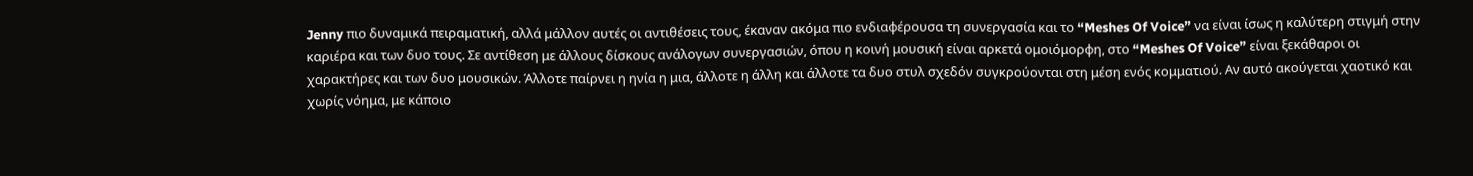Jenny πιο δυναμικά πειραματική, αλλά μάλλον αυτές οι αντιθέσεις τους, έκαναν ακόμα πιο ενδιαφέρουσα τη συνεργασία και το “Meshes Of Voice” να είναι ίσως η καλύτερη στιγμή στην καριέρα και των δυο τους. Σε αντίθεση με άλλους δίσκους ανάλογων συνεργασιών, όπου η κοινή μουσική είναι αρκετά ομοιόμορφη, στο “Meshes Of Voice” είναι ξεκάθαροι οι χαρακτήρες και των δυο μουσικών. Άλλοτε παίρνει η ηνία η μια, άλλοτε η άλλη και άλλοτε τα δυο στυλ σχεδόν συγκρούονται στη μέση ενός κομματιού. Αν αυτό ακούγεται χαοτικό και χωρίς νόημα, με κάποιο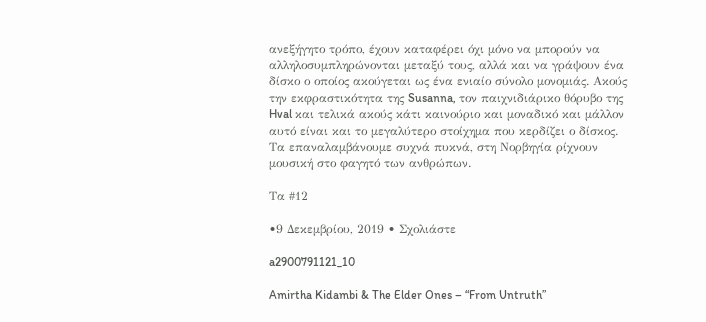ανεξήγητο τρόπο, έχουν καταφέρει όχι μόνο να μπορούν να αλληλοσυμπληρώνονται μεταξύ τους, αλλά και να γράψουν ένα δίσκο ο οποίος ακούγεται ως ένα ενιαίο σύνολο μονομιάς. Ακούς την εκφραστικότητα της Susanna, τον παιχνιδιάρικο θόρυβο της Hval και τελικά ακούς κάτι καινούριο και μοναδικό και μάλλον αυτό είναι και το μεγαλύτερο στοίχημα που κερδίζει ο δίσκος. Τα επαναλαμβάνουμε συχνά πυκνά, στη Νορβηγία ρίχνουν μουσική στο φαγητό των ανθρώπων.

Τα #12

•9 Δεκεμβρίου, 2019 • Σχολιάστε

a2900791121_10

Amirtha Kidambi & The Elder Ones – “From Untruth”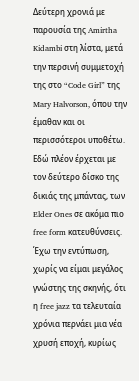Δεύτερη χρονιά με παρουσία της Amirtha Kidambi στη λίστα, μετά την περσινή συμμετοχή της στο “Code Girl” της Mary Halvorson, όπου την έμαθαν και οι περισσότεροι υποθέτω. Εδώ πλέον έρχεται με τον δεύτερο δίσκο της δικιάς της μπάντας, των Elder Ones σε ακόμα πιο free form κατευθύνσεις. Έχω την εντύπωση, χωρίς να είμαι μεγάλος γνώστης της σκηνής, ότι η free jazz τα τελευταία χρόνια περνάει μια νέα χρυσή εποχή, κυρίως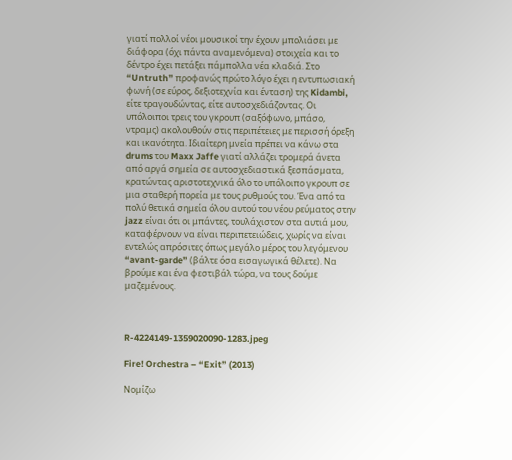γιατί πολλοί νέοι μουσικοί την έχουν μπολιάσει με διάφορα (όχι πάντα αναμενόμενα) στοιχεία και το δέντρο έχει πετάξει πάμπολλα νέα κλαδιά. Στο “Untruth” προφανώς πρώτο λόγο έχει η εντυπωσιακή φωνή (σε εύρος, δεξιοτεχνία και ένταση) της Kidambi, είτε τραγουδώντας, είτε αυτοσχεδιάζοντας. Οι υπόλοιποι τρεις του γκρουπ (σαξόφωνο, μπάσο, ντραμς) ακολουθούν στις περιπέτειες με περισσή όρεξη και ικανότητα. Ιδιαίτερη μνεία πρέπει να κάνω στα drums του Maxx Jaffe γιατί αλλάζει τρομερά άνετα από αργά σημεία σε αυτοσχεδιαστικά ξεσπάσματα, κρατώντας αριστοτεχνικά όλο το υπόλοιπο γκρουπ σε μια σταθερή πορεία με τους ρυθμούς του. Ένα από τα πολύ θετικά σημεία όλου αυτού του νέου ρεύματος στην jazz είναι ότι οι μπάντες, τουλάχιστον στα αυτιά μου, καταφέρνουν να είναι περιπετειώδεις, χωρίς να είναι εντελώς απρόσιτες όπως μεγάλο μέρος του λεγόμενου “avant-garde” (βάλτε όσα εισαγωγικά θέλετε). Να βρούμε και ένα φεστιβάλ τώρα, να τους δούμε μαζεμένους.



R-4224149-1359020090-1283.jpeg

Fire! Orchestra – “Exit” (2013)

Νομίζω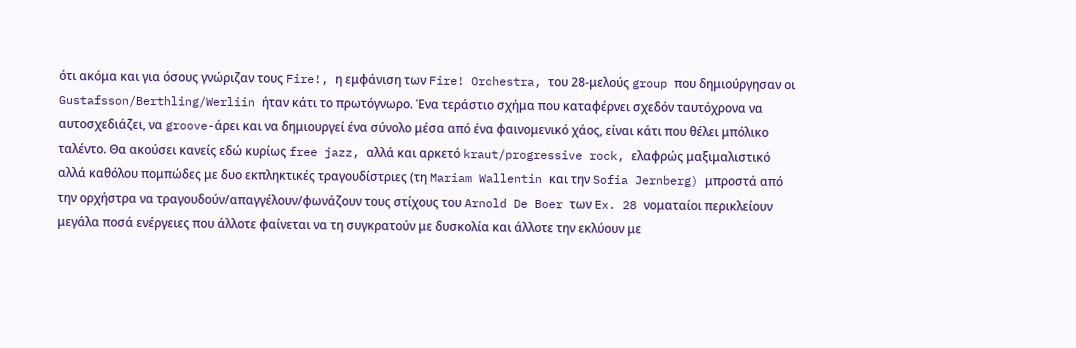ότι ακόμα και για όσους γνώριζαν τους Fire!, η εμφάνιση των Fire! Orchestra, του 28-μελούς group που δημιούργησαν οι Gustafsson/Berthling/Werliin ήταν κάτι το πρωτόγνωρο. Ένα τεράστιο σχήμα που καταφέρνει σχεδόν ταυτόχρονα να αυτοσχεδιάζει, να groove-άρει και να δημιουργεί ένα σύνολο μέσα από ένα φαινομενικό χάος, είναι κάτι που θέλει μπόλικο ταλέντο. Θα ακούσει κανείς εδώ κυρίως free jazz, αλλά και αρκετό kraut/progressive rock, ελαφρώς μαξιμαλιστικό αλλά καθόλου πομπώδες με δυο εκπληκτικές τραγουδίστριες (τη Mariam Wallentin και την Sofia Jernberg) μπροστά από την ορχήστρα να τραγουδούν/απαγγέλουν/φωνάζουν τους στίχους του Arnold De Boer των Ex. 28 νοματαίοι περικλείουν μεγάλα ποσά ενέργειες που άλλοτε φαίνεται να τη συγκρατούν με δυσκολία και άλλοτε την εκλύουν με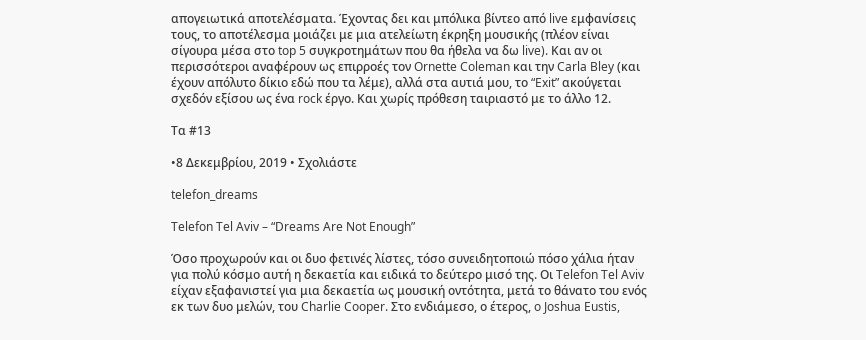απογειωτικά αποτελέσματα. Έχοντας δει και μπόλικα βίντεο από live εμφανίσεις τους, το αποτέλεσμα μοιάζει με μια ατελείωτη έκρηξη μουσικής (πλέον είναι σίγουρα μέσα στο top 5 συγκροτημάτων που θα ήθελα να δω live). Και αν οι περισσότεροι αναφέρουν ως επιρροές τον Ornette Coleman και την Carla Bley (και έχουν απόλυτο δίκιο εδώ που τα λέμε), αλλά στα αυτιά μου, το “Exit” ακούγεται σχεδόν εξίσου ως ένα rock έργο. Και χωρίς πρόθεση ταιριαστό με το άλλο 12.

Τα #13

•8 Δεκεμβρίου, 2019 • Σχολιάστε

telefon_dreams

Telefon Tel Aviv – “Dreams Are Not Enough”

Όσο προχωρούν και οι δυο φετινές λίστες, τόσο συνειδητοποιώ πόσο χάλια ήταν για πολύ κόσμο αυτή η δεκαετία και ειδικά το δεύτερο μισό της. Οι Telefon Tel Aviv είχαν εξαφανιστεί για μια δεκαετία ως μουσική οντότητα, μετά το θάνατο του ενός εκ των δυο μελών, του Charlie Cooper. Στο ενδιάμεσο, ο έτερος, o Joshua Eustis,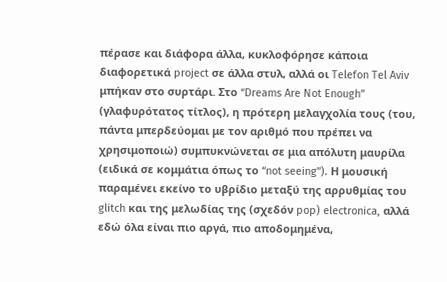πέρασε και διάφορα άλλα, κυκλοφόρησε κάποια διαφορετικά project σε άλλα στυλ, αλλά οι Telefon Tel Aviv μπήκαν στο συρτάρι. Στο “Dreams Are Not Enough” (γλαφυρότατος τίτλος), η πρότερη μελαγχολία τους (του, πάντα μπερδεύομαι με τον αριθμό που πρέπει να χρησιμοποιώ) συμπυκνώνεται σε μια απόλυτη μαυρίλα (ειδικά σε κομμάτια όπως το “not seeing”). Η μουσική παραμένει εκείνο το υβρίδιο μεταξύ της αρρυθμίας του glitch και της μελωδίας της (σχεδόν pop) electronica, αλλά εδώ όλα είναι πιο αργά, πιο αποδομημένα,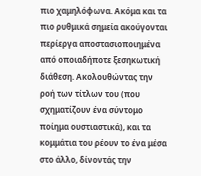πιο χαμηλόφωνα. Ακόμα και τα πιο ρυθμικά σημεία ακούγονται περίεργα αποστασιοποιημένα από οποιαδήποτε ξεσηκωτική διάθεση. Ακολουθώντας την ροή των τίτλων του (που σχηματίζουν ένα σύντομο ποίημα ουστιαστικά), και τα κομμάτια του ρέουν το ένα μέσα στο άλλο, δίνοντάς την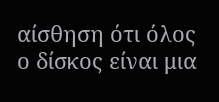αίσθηση ότι όλος ο δίσκος είναι μια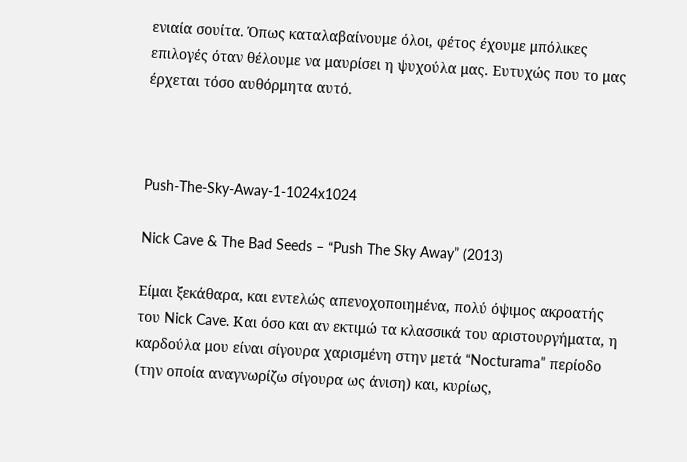ενιαία σουίτα. Όπως καταλαβαίνουμε όλοι, φέτος έχουμε μπόλικες επιλογές όταν θέλουμε να μαυρίσει η ψυχούλα μας. Ευτυχώς που το μας έρχεται τόσο αυθόρμητα αυτό.



Push-The-Sky-Away-1-1024x1024

Nick Cave & The Bad Seeds – “Push The Sky Away” (2013)

Είμαι ξεκάθαρα, και εντελώς απενοχοποιημένα, πολύ όψιμος ακροατής του Nick Cave. Και όσο και αν εκτιμώ τα κλασσικά του αριστουργήματα, η καρδούλα μου είναι σίγουρα χαρισμένη στην μετά “Nocturama” περίοδο (την οποία αναγνωρίζω σίγουρα ως άνιση) και, κυρίως,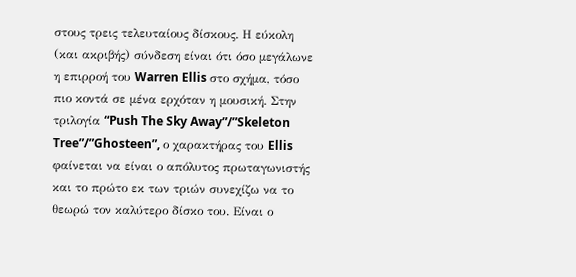στους τρεις τελευταίους δίσκους. Η εύκολη (και ακριβής) σύνδεση είναι ότι όσο μεγάλωνε η επιρροή του Warren Ellis στο σχήμα, τόσο πιο κοντά σε μένα ερχόταν η μουσική. Στην τριλογία “Push The Sky Away”/”Skeleton Tree”/”Ghosteen”, ο χαρακτήρας του Ellis φαίνεται να είναι ο απόλυτος πρωταγωνιστής και το πρώτο εκ των τριών συνεχίζω να το θεωρώ τον καλύτερο δίσκο του. Είναι ο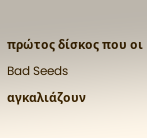πρώτος δίσκος που οι Bad Seeds αγκαλιάζουν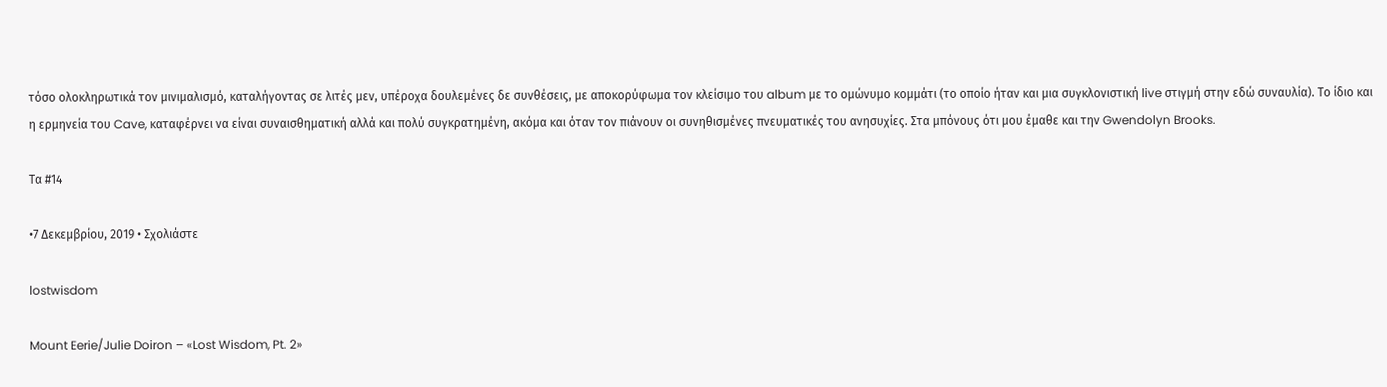τόσο ολοκληρωτικά τον μινιμαλισμό, καταλήγοντας σε λιτές μεν, υπέροχα δουλεμένες δε συνθέσεις, με αποκορύφωμα τον κλείσιμο του album με το ομώνυμο κομμάτι (το οποίο ήταν και μια συγκλονιστική live στιγμή στην εδώ συναυλία). Το ίδιο και η ερμηνεία του Cave, καταφέρνει να είναι συναισθηματική αλλά και πολύ συγκρατημένη, ακόμα και όταν τον πιάνουν οι συνηθισμένες πνευματικές του ανησυχίες. Στα μπόνους ότι μου έμαθε και την Gwendolyn Brooks.

Τα #14

•7 Δεκεμβρίου, 2019 • Σχολιάστε

lostwisdom

Mount Eerie/Julie Doiron – «Lost Wisdom, Pt. 2»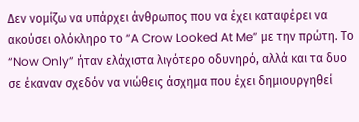Δεν νομίζω να υπάρχει άνθρωπος που να έχει καταφέρει να ακούσει ολόκληρο το “A Crow Looked At Me” με την πρώτη. Το “Now Only” ήταν ελάχιστα λιγότερο οδυνηρό, αλλά και τα δυο σε έκαναν σχεδόν να νιώθεις άσχημα που έχει δημιουργηθεί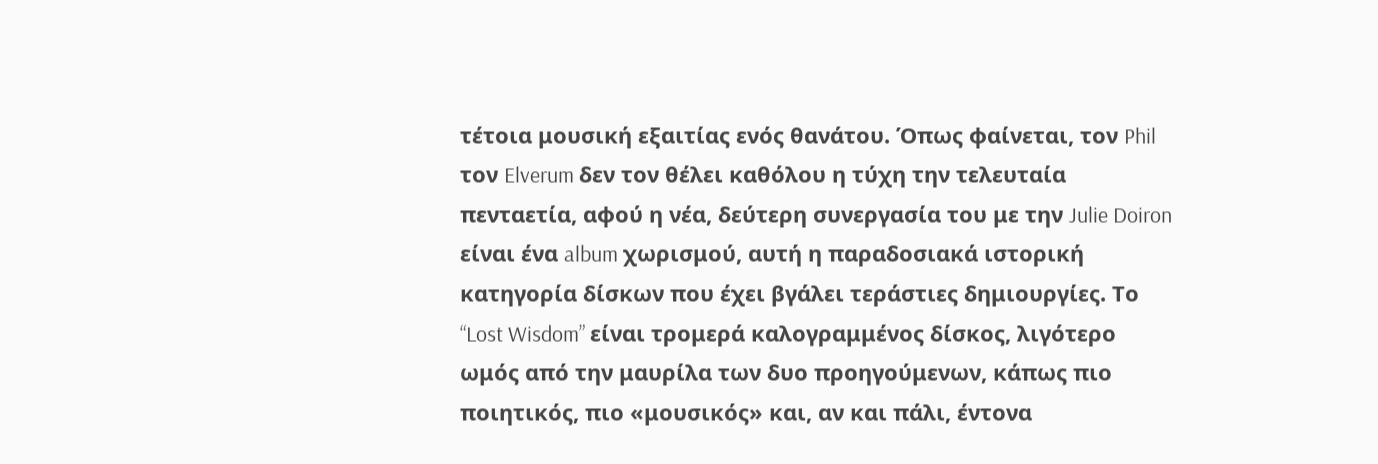τέτοια μουσική εξαιτίας ενός θανάτου. Όπως φαίνεται, τον Phil τον Elverum δεν τον θέλει καθόλου η τύχη την τελευταία πενταετία, αφού η νέα, δεύτερη συνεργασία του με την Julie Doiron είναι ένα album χωρισμού, αυτή η παραδοσιακά ιστορική κατηγορία δίσκων που έχει βγάλει τεράστιες δημιουργίες. Το “Lost Wisdom” είναι τρομερά καλογραμμένος δίσκος, λιγότερο ωμός από την μαυρίλα των δυο προηγούμενων, κάπως πιο ποιητικός, πιο «μουσικός» και, αν και πάλι, έντονα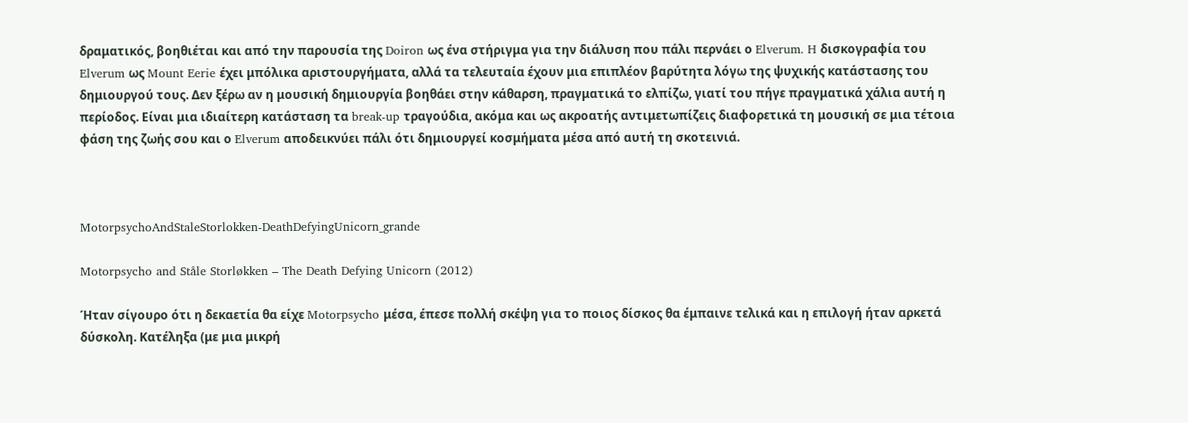δραματικός, βοηθιέται και από την παρουσία της Doiron ως ένα στήριγμα για την διάλυση που πάλι περνάει ο Elverum. H δισκογραφία του Elverum ως Mount Eerie έχει μπόλικα αριστουργήματα, αλλά τα τελευταία έχουν μια επιπλέον βαρύτητα λόγω της ψυχικής κατάστασης του δημιουργού τους. Δεν ξέρω αν η μουσική δημιουργία βοηθάει στην κάθαρση, πραγματικά το ελπίζω, γιατί του πήγε πραγματικά χάλια αυτή η περίοδος. Είναι μια ιδιαίτερη κατάσταση τα break-up τραγούδια, ακόμα και ως ακροατής αντιμετωπίζεις διαφορετικά τη μουσική σε μια τέτοια φάση της ζωής σου και ο Elverum αποδεικνύει πάλι ότι δημιουργεί κοσμήματα μέσα από αυτή τη σκοτεινιά.



MotorpsychoAndStaleStorlokken-DeathDefyingUnicorn_grande

Motorpsycho and Ståle Storløkken – The Death Defying Unicorn (2012)

Ήταν σίγουρο ότι η δεκαετία θα είχε Motorpsycho μέσα, έπεσε πολλή σκέψη για το ποιος δίσκος θα έμπαινε τελικά και η επιλογή ήταν αρκετά δύσκολη. Κατέληξα (με μια μικρή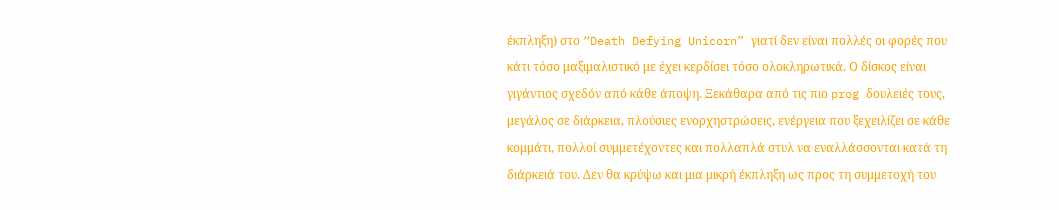έκπληξη) στο “Death Defying Unicorn” γιατί δεν είναι πολλές οι φορές που κάτι τόσο μαξιμαλιστικό με έχει κερδίσει τόσο ολοκληρωτικά. Ο δίσκος είναι γιγάντιος σχεδόν από κάθε άποψη. Ξεκάθαρα από τις πιο prog δουλειές τους, μεγάλος σε διάρκεια, πλούσιες ενορχηστρώσεις, ενέργεια που ξεχειλίζει σε κάθε κομμάτι, πολλοί συμμετέχοντες και πολλαπλά στυλ να εναλλάσσονται κατά τη διάρκειά του. Δεν θα κρύψω και μια μικρή έκπληξη ως προς τη συμμετοχή του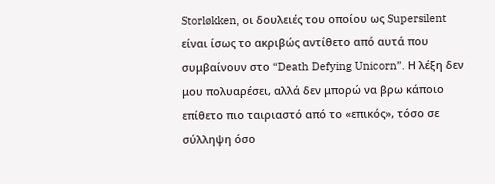Storløkken, οι δουλειές του οποίου ως Supersilent είναι ίσως το ακριβώς αντίθετο από αυτά που συμβαίνουν στο “Death Defying Unicorn”. Η λέξη δεν μου πολυαρέσει, αλλά δεν μπορώ να βρω κάποιο επίθετο πιο ταιριαστό από το «επικός», τόσο σε σύλληψη όσο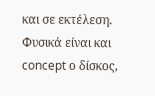και σε εκτέλεση. Φυσικά είναι και concept ο δίσκος,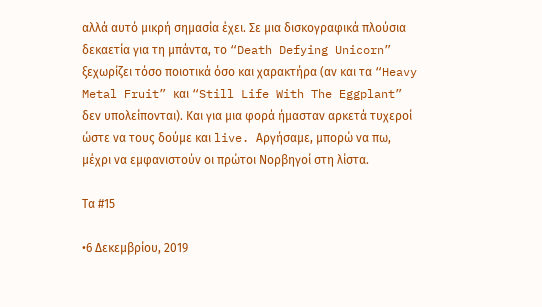αλλά αυτό μικρή σημασία έχει. Σε μια δισκογραφικά πλούσια δεκαετία για τη μπάντα, το “Death Defying Unicorn” ξεχωρίζει τόσο ποιοτικά όσο και χαρακτήρα (αν και τα “Heavy Metal Fruit” και “Still Life With The Eggplant” δεν υπολείπονται). Και για μια φορά ήμασταν αρκετά τυχεροί ώστε να τους δούμε και live. Αργήσαμε, μπορώ να πω, μέχρι να εμφανιστούν οι πρώτοι Νορβηγοί στη λίστα.

Τα #15

•6 Δεκεμβρίου, 2019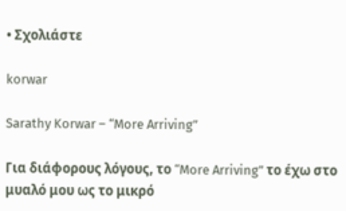• Σχολιάστε

korwar

Sarathy Korwar – “More Arriving”

Για διάφορους λόγους, το “More Arriving” το έχω στο μυαλό μου ως το μικρό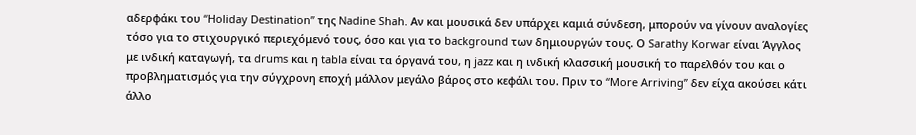αδερφάκι του “Holiday Destination” της Nadine Shah. Αν και μουσικά δεν υπάρχει καμιά σύνδεση, μπορούν να γίνουν αναλογίες τόσο για το στιχουργικό περιεχόμενό τους, όσο και για το background των δημιουργών τους. Ο Sarathy Korwar είναι Άγγλος με ινδική καταγωγή, τα drums και η tabla είναι τα όργανά του, η jazz και η ινδική κλασσική μουσική το παρελθόν του και ο προβληματισμός για την σύγχρονη εποχή μάλλον μεγάλο βάρος στο κεφάλι του. Πριν το “More Arriving” δεν είχα ακούσει κάτι άλλο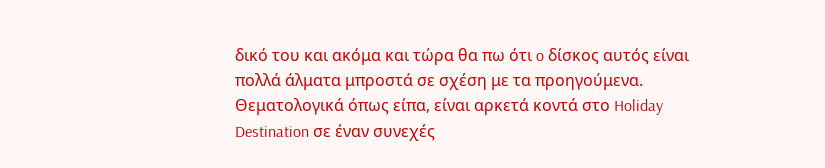δικό του και ακόμα και τώρα θα πω ότι o δίσκος αυτός είναι πολλά άλματα μπροστά σε σχέση με τα προηγούμενα. Θεματολογικά όπως είπα, είναι αρκετά κοντά στο Holiday Destination σε έναν συνεχές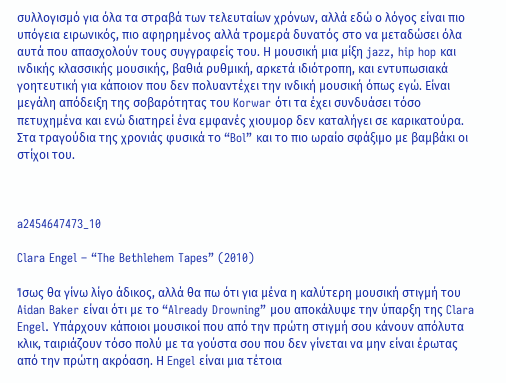συλλογισμό για όλα τα στραβά των τελευταίων χρόνων, αλλά εδώ ο λόγος είναι πιο υπόγεια ειρωνικός, πιο αφηρημένος αλλά τρομερά δυνατός στο να μεταδώσει όλα αυτά που απασχολούν τους συγγραφείς του. Η μουσική μια μίξη jazz, hip hop και ινδικής κλασσικής μουσικής, βαθιά ρυθμική, αρκετά ιδιότροπη, και εντυπωσιακά γοητευτική για κάποιον που δεν πολυαντέχει την ινδική μουσική όπως εγώ. Είναι μεγάλη απόδειξη της σοβαρότητας του Korwar ότι τα έχει συνδυάσει τόσο πετυχημένα και ενώ διατηρεί ένα εμφανές χιουμορ δεν καταλήγει σε καρικατούρα. Στα τραγούδια της χρονιάς φυσικά το “Bol” και το πιο ωραίο σφάξιμο με βαμβάκι οι στίχοι του.



a2454647473_10

Clara Engel – “The Bethlehem Tapes” (2010)

Ίσως θα γίνω λίγο άδικος, αλλά θα πω ότι για μένα η καλύτερη μουσική στιγμή του Aidan Baker είναι ότι με το “Already Drowning” μου αποκάλυψε την ύπαρξη της Clara Engel. Υπάρχουν κάποιοι μουσικοί που από την πρώτη στιγμή σου κάνουν απόλυτα κλικ, ταιριάζουν τόσο πολύ με τα γούστα σου που δεν γίνεται να μην είναι έρωτας από την πρώτη ακρόαση. Η Engel είναι μια τέτοια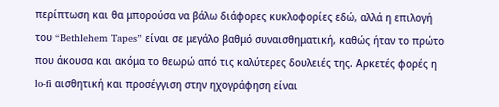περίπτωση και θα μπορούσα να βάλω διάφορες κυκλοφορίες εδώ, αλλά η επιλογή του “Bethlehem Tapes” είναι σε μεγάλο βαθμό συναισθηματική, καθώς ήταν το πρώτο που άκουσα και ακόμα το θεωρώ από τις καλύτερες δουλειές της. Αρκετές φορές η lo-fi αισθητική και προσέγγιση στην ηχογράφηση είναι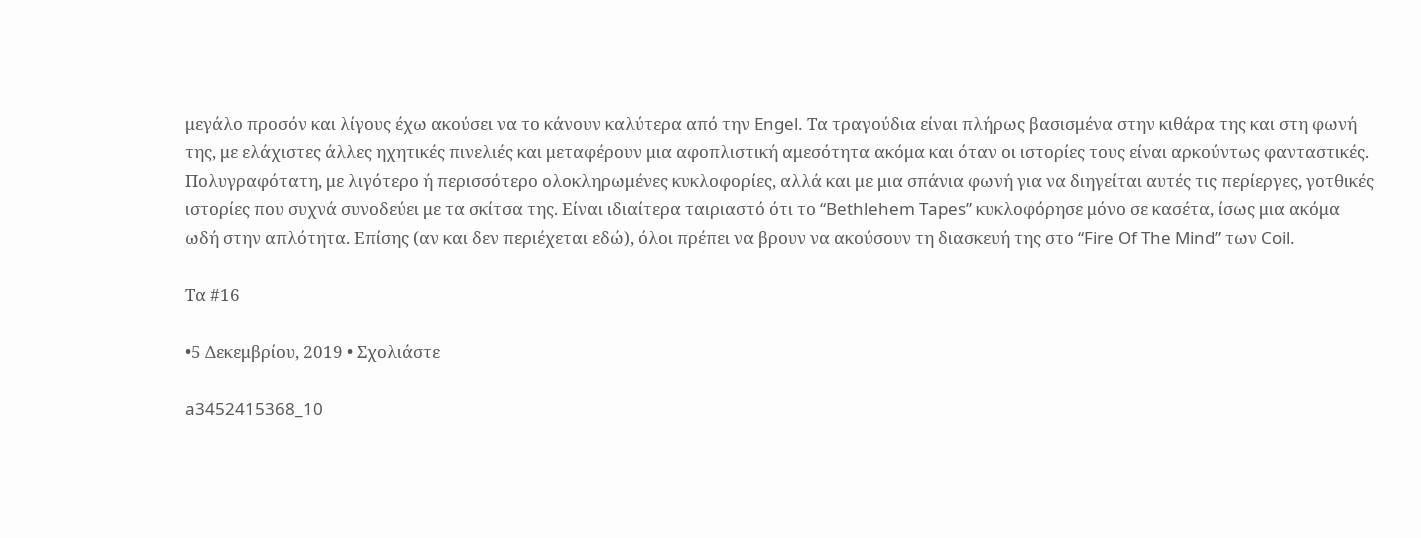μεγάλο προσόν και λίγους έχω ακούσει να το κάνουν καλύτερα από την Engel. Τα τραγούδια είναι πλήρως βασισμένα στην κιθάρα της και στη φωνή της, με ελάχιστες άλλες ηχητικές πινελιές και μεταφέρουν μια αφοπλιστική αμεσότητα ακόμα και όταν οι ιστορίες τους είναι αρκούντως φανταστικές. Πολυγραφότατη, με λιγότερο ή περισσότερο ολοκληρωμένες κυκλοφορίες, αλλά και με μια σπάνια φωνή για να διηγείται αυτές τις περίεργες, γοτθικές ιστορίες που συχνά συνοδεύει με τα σκίτσα της. Είναι ιδιαίτερα ταιριαστό ότι το “Bethlehem Tapes” κυκλοφόρησε μόνο σε κασέτα, ίσως μια ακόμα ωδή στην απλότητα. Επίσης (αν και δεν περιέχεται εδώ), όλοι πρέπει να βρουν να ακούσουν τη διασκευή της στο “Fire Of The Mind” των Coil.

Τα #16

•5 Δεκεμβρίου, 2019 • Σχολιάστε

a3452415368_10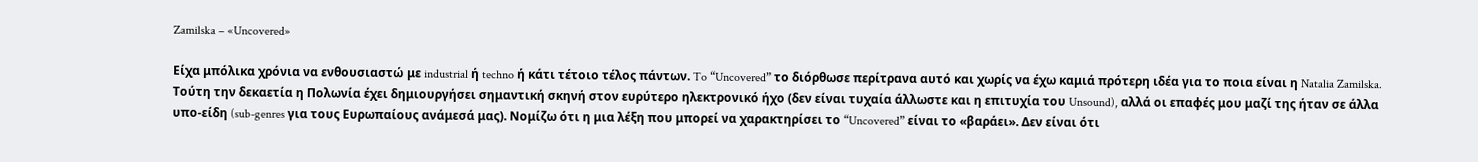Zamilska – «Uncovered»

Είχα μπόλικα χρόνια να ενθουσιαστώ με industrial ή techno ή κάτι τέτοιο τέλος πάντων. To “Uncovered” το διόρθωσε περίτρανα αυτό και χωρίς να έχω καμιά πρότερη ιδέα για το ποια είναι η Natalia Zamilska. Τούτη την δεκαετία η Πολωνία έχει δημιουργήσει σημαντική σκηνή στον ευρύτερο ηλεκτρονικό ήχο (δεν είναι τυχαία άλλωστε και η επιτυχία του Unsound), αλλά οι επαφές μου μαζί της ήταν σε άλλα υπο-είδη (sub-genres για τους Ευρωπαίους ανάμεσά μας). Νομίζω ότι η μια λέξη που μπορεί να χαρακτηρίσει το “Uncovered” είναι το «βαράει». Δεν είναι ότι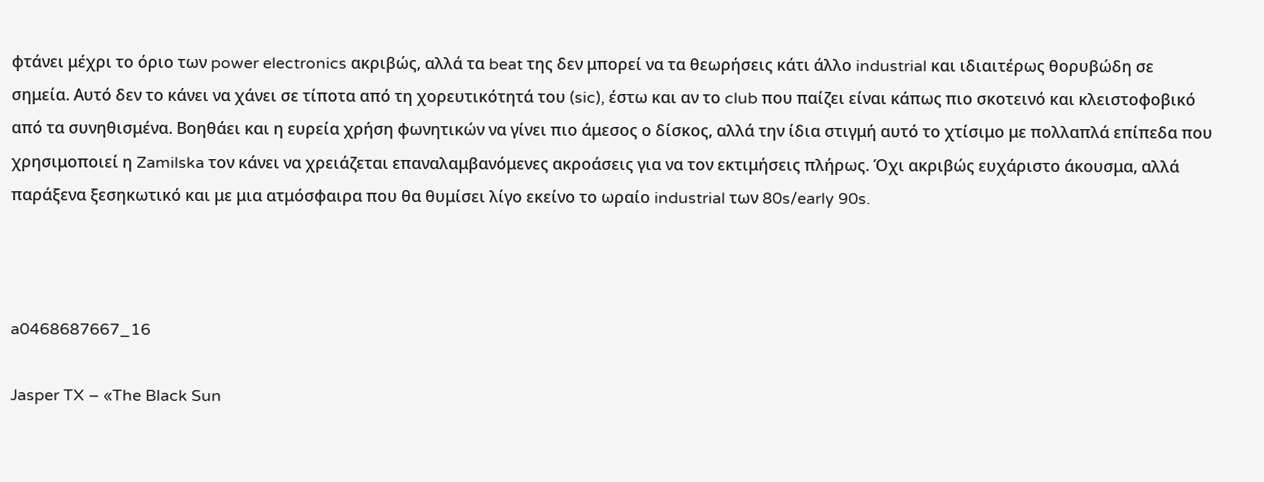φτάνει μέχρι το όριο των power electronics ακριβώς, αλλά τα beat της δεν μπορεί να τα θεωρήσεις κάτι άλλο industrial και ιδιαιτέρως θορυβώδη σε σημεία. Αυτό δεν το κάνει να χάνει σε τίποτα από τη χορευτικότητά του (sic), έστω και αν το club που παίζει είναι κάπως πιο σκοτεινό και κλειστοφοβικό από τα συνηθισμένα. Βοηθάει και η ευρεία χρήση φωνητικών να γίνει πιο άμεσος ο δίσκος, αλλά την ίδια στιγμή αυτό το χτίσιμο με πολλαπλά επίπεδα που χρησιμοποιεί η Zamilska τον κάνει να χρειάζεται επαναλαμβανόμενες ακροάσεις για να τον εκτιμήσεις πλήρως. Όχι ακριβώς ευχάριστο άκουσμα, αλλά παράξενα ξεσηκωτικό και με μια ατμόσφαιρα που θα θυμίσει λίγο εκείνο το ωραίο industrial των 80s/early 90s.



a0468687667_16

Jasper TX – «The Black Sun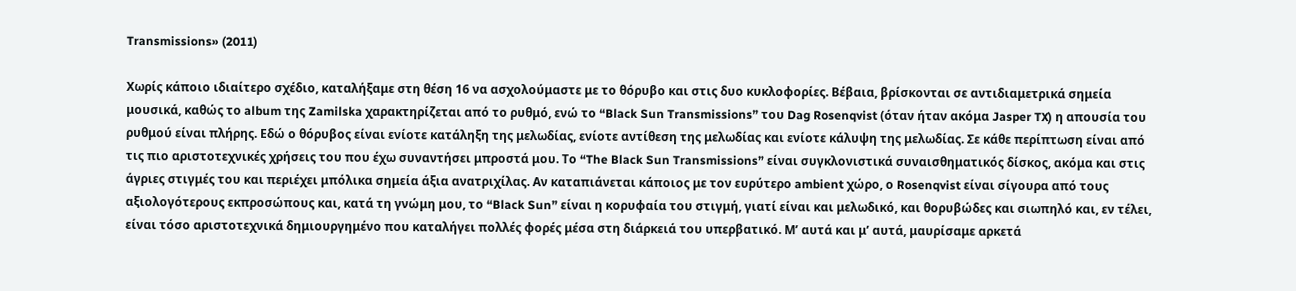Transmissions» (2011)

Χωρίς κάποιο ιδιαίτερο σχέδιο, καταλήξαμε στη θέση 16 να ασχολούμαστε με το θόρυβο και στις δυο κυκλοφορίες. Βέβαια, βρίσκονται σε αντιδιαμετρικά σημεία μουσικά, καθώς το album της Zamilska χαρακτηρίζεται από το ρυθμό, ενώ το “Black Sun Transmissions” του Dag Rosenqvist (όταν ήταν ακόμα Jasper TX) η απουσία του ρυθμού είναι πλήρης. Εδώ ο θόρυβος είναι ενίοτε κατάληξη της μελωδίας, ενίοτε αντίθεση της μελωδίας και ενίοτε κάλυψη της μελωδίας. Σε κάθε περίπτωση είναι από τις πιο αριστοτεχνικές χρήσεις του που έχω συναντήσει μπροστά μου. Το “The Black Sun Transmissions” είναι συγκλονιστικά συναισθηματικός δίσκος, ακόμα και στις άγριες στιγμές του και περιέχει μπόλικα σημεία άξια ανατριχίλας. Αν καταπιάνεται κάποιος με τον ευρύτερο ambient χώρο, ο Rosenqvist είναι σίγουρα από τους αξιολογότερους εκπροσώπους και, κατά τη γνώμη μου, το “Black Sun” είναι η κορυφαία του στιγμή, γιατί είναι και μελωδικό, και θορυβώδες και σιωπηλό και, εν τέλει, είναι τόσο αριστοτεχνικά δημιουργημένο που καταλήγει πολλές φορές μέσα στη διάρκειά του υπερβατικό. Μ’ αυτά και μ’ αυτά, μαυρίσαμε αρκετά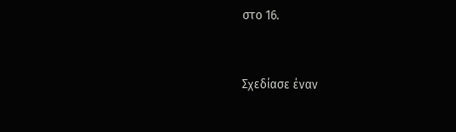στο 16.


Σχεδίασε έναν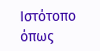Ιστότοπο όπως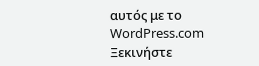αυτός με το WordPress.com
Ξεκινήστε